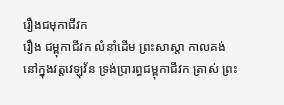រឿងជមុកាជីវក
រឿង ជម្ពុកាជីវក លំនាំដើម ព្រះសាស្តា កាលគង់នៅក្នុងវត្តវេឡុវ័ន ទ្រង់ប្រារព្ធជម្ពុកាជីវក ត្រាស់ ព្រះ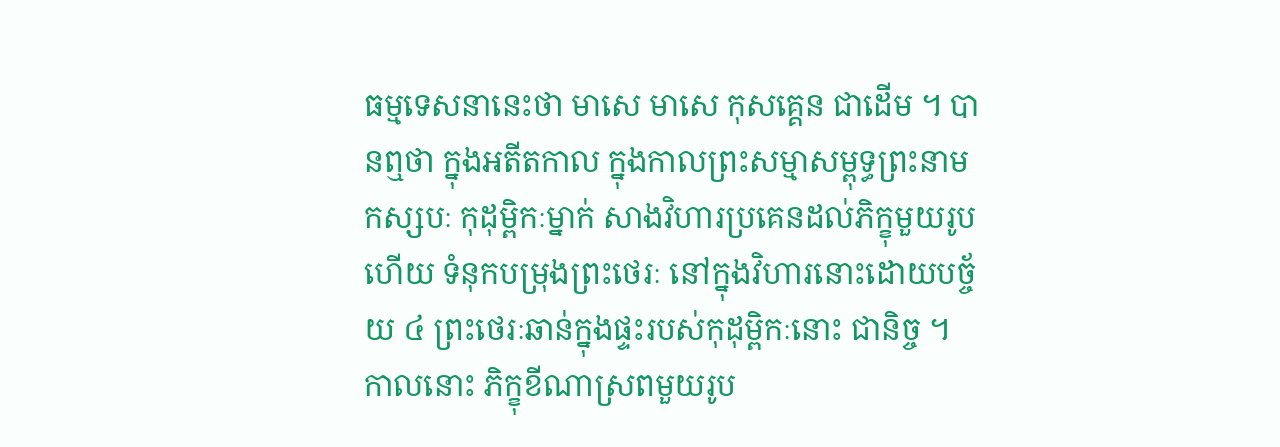ធម្មទេសនានេះថា មាសេ មាសេ កុសគ្គេន ជាដើម ។ បានឮថា ក្នុងអតីតកាល ក្នុងកាលព្រះសម្មាសម្ពុទ្ធព្រះនាមកស្សបៈ កុដុម្ពិកៈម្នាក់ សាងវិហារប្រគេនដល់ភិក្ខុមួយរូបហើយ ទំនុកបម្រុងព្រះថេរៈ នៅក្នុងវិហារនោះដោយបច្ច័យ ៤ ព្រះថេរៈឆាន់ក្នុងផ្ទះរបស់កុដុម្ពិកៈនោះ ជានិច្ច ។ កាលនោះ ភិក្ខុខីណាស្រពមួយរូប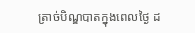ត្រាច់បិណ្ឌបាតក្នុងពេលថ្ងៃ ដ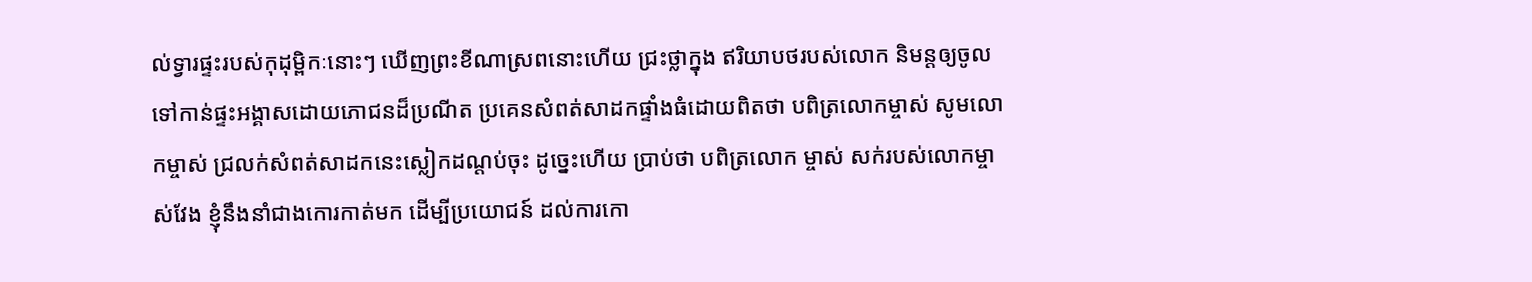ល់ទ្វារផ្ទះរបស់កុដុម្ពិកៈនោះៗ ឃើញព្រះខីណាស្រពនោះហើយ ជ្រះថ្លាក្នុង ឥរិយាបថរបស់លោក និមន្តឲ្យចូលទៅកាន់ផ្ទះអង្គាសដោយភោជនដ៏ប្រណីត ប្រគេនសំពត់សាដកផ្ទាំងធំដោយពិតថា បពិត្រលោកម្ចាស់ សូមលោកម្ចាស់ ជ្រលក់សំពត់សាដកនេះស្លៀកដណ្តប់ចុះ ដូច្នេះហើយ ប្រាប់ថា បពិត្រលោក ម្ចាស់ សក់របស់លោកម្ចាស់វែង ខ្ញុំនឹងនាំជាងកោរកាត់មក ដើម្បីប្រយោជន៍ ដល់ការកោ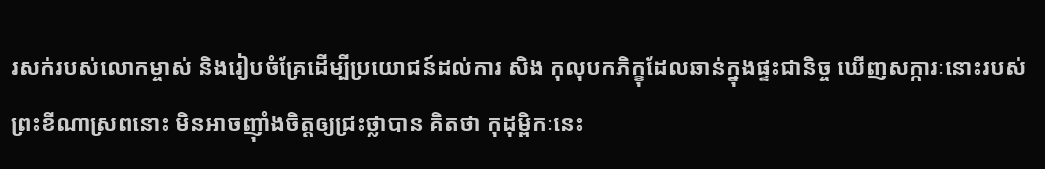រសក់របស់លោកម្ចាស់ និងរៀបចំគ្រែដើម្បីប្រយោជន៍ដល់ការ សិង កុលុបកភិក្ខុដែលឆាន់ក្នុងផ្ទះជានិច្ច ឃើញសក្ការៈនោះរបស់ព្រះខីណាស្រពនោះ មិនអាចញ៉ាំងចិត្តឲ្យជ្រះថ្លាបាន គិតថា កុដុម្ពិកៈនេះ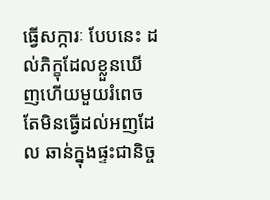ធ្វើសក្ការៈ បែបនេះ ដល់ភិក្ខុដែលខ្លួនឃើញហើយមួយរំពេច តែមិនធ្វើដល់អញដែល ឆាន់ក្នុងផ្ទះជានិច្ច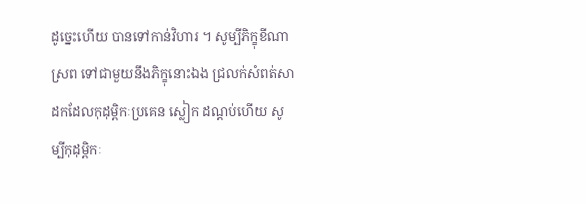ដូច្នេះហើយ បានទៅកាន់វិហារ ។ សូម្បីភិក្ខុខីណាស្រព ទៅជាមួយនឹងភិក្ខុនោះឯង ជ្រលក់សំពត់សាដកដែលកុដុម្ពិកៈប្រគេន ស្លៀក ដណ្តប់ហើយ សូម្បីកុដុម្ពិកៈ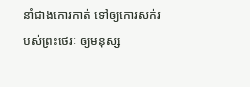នាំជាងកោរកាត់ ទៅឲ្យកោរសក់របស់ព្រះថេរៈ ឲ្យមនុស្ស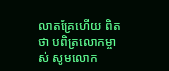លាតគ្រែហើយ ពិតថា បពិត្រលោកម្ចាស់ សូមលោក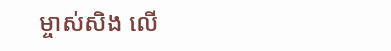ម្ចាស់សិង លើ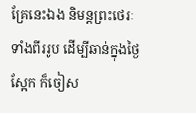គ្រែនេះឯង និមន្តព្រះថេរៈទាំងពីររូប ដើម្បីឆាន់ក្នុងថ្ងៃស្អែក ក៏ចៀស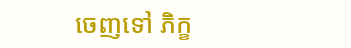ចេញទៅ ភិក្ខ